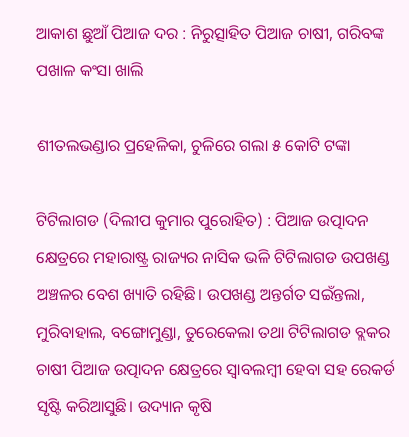ଆକାଶ ଛୁଆଁ ପିଆଜ ଦର : ନିରୁତ୍ସାହିତ ପିଆଜ ଚାଷୀ, ଗରିବଙ୍କ ପଖାଳ କଂସା ଖାଲି

ଶୀତଲଭଣ୍ଡାର ପ୍ରହେଳିକା, ଚୁଳିରେ ଗଲା ୫ କୋଟି ଟଙ୍କା

ଟିଟିଲାଗଡ (ଦିଲୀପ କୁମାର ପୁରୋହିତ) : ପିଆଜ ଉତ୍ପାଦନ କ୍ଷେତ୍ରରେ ମହାରାଷ୍ଟ୍ର ରାଜ୍ୟର ନାସିକ ଭଳି ଟିଟିଲାଗଡ ଉପଖଣ୍ଡ ଅଞ୍ଚଳର ବେଶ ଖ୍ୟାତି ରହିଛି। ଉପଖଣ୍ଡ ଅନ୍ତର୍ଗତ ସଇଁନ୍ତଲା, ମୁରିବାହାଲ, ବଙ୍ଗୋମୁଣ୍ଡା, ତୁରେକେଲା ତଥା ଟିଟିଲାଗଡ ବ୍ଲକର ଚାଷୀ ପିଆଜ ଉତ୍ପାଦନ କ୍ଷେତ୍ରରେ ସ୍ୱାବଲମ୍ବୀ ହେବା ସହ ରେକର୍ଡ ସୃଷ୍ଟି କରିଆସୁଛି। ଉଦ୍ୟାନ କୃଷି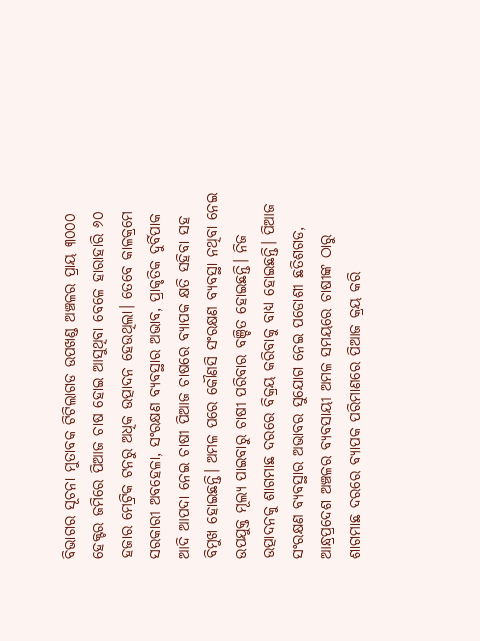ବିଭାଗର ସୂଚନା ମୁତାବକ ଟିଟିଲାଗଡ ଉପଖଣ୍ଡ ଅଞ୍ଚଳର ପ୍ରାୟ ୩୦୦୦ ହେକ୍ଟର ଜମିରେ ପିଆଜ ଚାଷ ହୋଇ ଆସୁଥିବା ବେଳେ ହାରାହାରି ୬୦ ହଜାର ମେଟ୍ରିକ ଟନରୁ ଅଧିକ ଉତ୍ପାଦନ ହେଉଥିଲା। ତେବେ କାଳକ୍ରମେ ସରକାରୀ ଅବହେଳା, ସଂରକ୍ଷଣ ବ୍ୟବସ୍ଥାର ଅଭାବ, ପ୍ରାକୃତିକ ଦୁର୍ବିପାକ ଆଦି ଆପଦା ନେଇ ଚାଷୀ ପିଆଜ ଚାଷରେ ବ୍ୟାପକ କ୍ଷତି ସହିବା ସହ ବିମୁଖ ହୋଇଛନ୍ତି। ଅମଳ ପରେ କୌଣସି ସଂରକ୍ଷଣ ବ୍ୟବସ୍ଥା ନଥିବା ନେଇ ଉପଯୁକ୍ତ ମୂଲ୍ୟ ପାଇବାରୁ ଚାଷୀ ପରିବାର ବଞ୍ଚିତ ହୋଇଛନ୍ତି। ନିଜ ଉତ୍ପାଦନକୁ ଶାଗମାଛ ଦରରେ ବିକ୍ରୟ କରିବାକୁ ବାଧ୍ୟ ହୋଇଛନ୍ତି। ପିଆଜ ସଂରକ୍ଷଣ ବ୍ୟବସ୍ଥାର ଅଭାବର ସୁଯୋଗ ନେଇ ପଡୋଶୀ ଛତିଶଗଡ, ଆନ୍ଧ୍ରପ୍ରଦେଶ ଅଞ୍ଚଳର ବ୍ୟବସାୟୀ ଅମଳ ସମୟରେ ଚାଷୀଙ୍କ ଠାରୁ ଶାଗମାଛ ଦରରେ ବ୍ୟାପକ ପରିମାଣରେ ପିଆଜ କ୍ରୟ କରି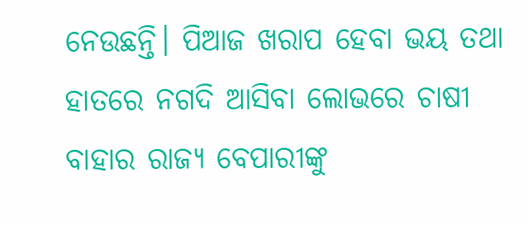ନେଉଛନ୍ତି। ପିଆଜ ଖରାପ ହେବା ଭୟ ତଥା ହାତରେ ନଗଦି ଆସିବା ଲୋଭରେ ଚାଷୀ ବାହାର ରାଜ୍ୟ ବେପାରୀଙ୍କୁ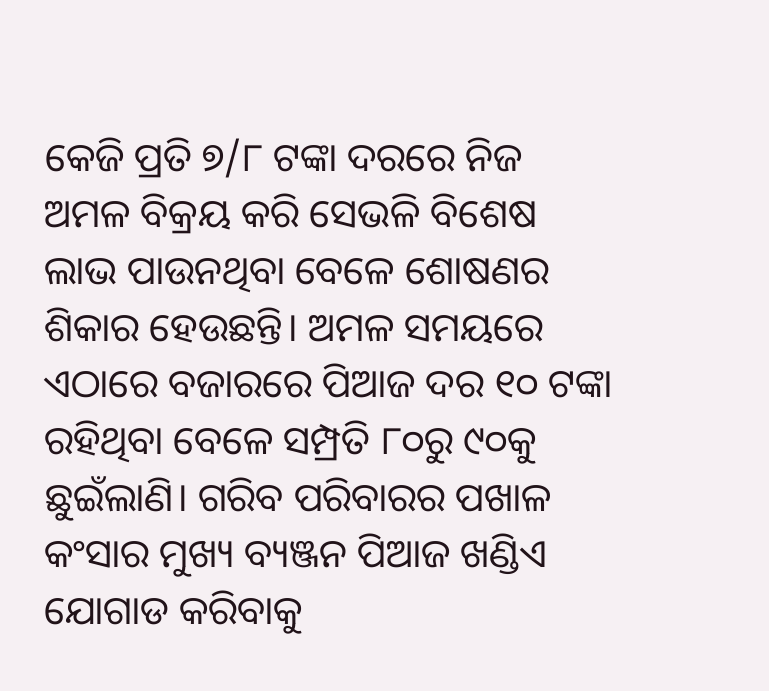କେଜି ପ୍ରତି ୭/୮ ଟଙ୍କା ଦରରେ ନିଜ ଅମଳ ବିକ୍ରୟ କରି ସେଭଳି ବିଶେଷ ଲାଭ ପାଉନଥିବା ବେଳେ ଶୋଷଣର ଶିକାର ହେଉଛନ୍ତି। ଅମଳ ସମୟରେ ଏଠାରେ ବଜାରରେ ପିଆଜ ଦର ୧୦ ଟଙ୍କା ରହିଥିବା ବେଳେ ସମ୍ପ୍ରତି ୮୦ରୁ ୯୦କୁ ଛୁଇଁଲାଣି। ଗରିବ ପରିବାରର ପଖାଳ କଂସାର ମୁଖ୍ୟ ବ୍ୟଞ୍ଜନ ପିଆଜ ଖଣ୍ଡିଏ ଯୋଗାଡ କରିବାକୁ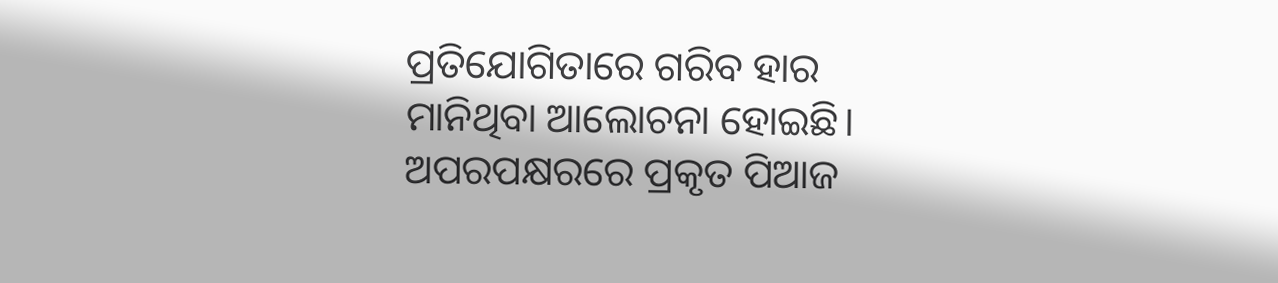ପ୍ରତିଯୋଗିତାରେ ଗରିବ ହାର ମାନିଥିବା ଆଲୋଚନା ହୋଇଛି। ଅପରପକ୍ଷରରେ ପ୍ରକୃତ ପିଆଜ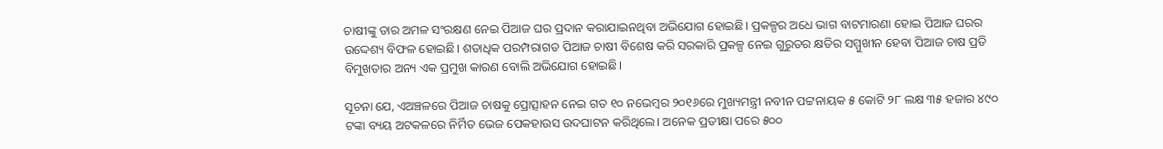ଚାଷୀଙ୍କୁ ତାର ଅମଳ ସଂରକ୍ଷଣ ନେଇ ପିଆଜ ଘର ପ୍ରଦାନ କରାଯାଇନଥିବା ଅଭିଯୋଗ ହୋଇଛି। ପ୍ରକଳ୍ପର ଅଧେ ଭାଗ ବାଟମାରଣା ହୋଇ ପିଆଜ ଘରର ଉଦ୍ଦେଶ୍ୟ ବିଫଳ ହୋଇଛି। ଶତାଧିକ ପରମ୍ପରାଗତ ପିଆଜ ଚାଷୀ ବିଶେଷ କରି ସରକାରି ପ୍ରକଳ୍ପ ନେଇ ଗୁରୁତର କ୍ଷତିର ସମ୍ମୁଖୀନ ହେବା ପିଆଜ ଚାଷ ପ୍ରତି ବିମୁଖତାର ଅନ୍ୟ ଏକ ପ୍ରମୁଖ କାରଣ ବୋଲି ଅଭିଯୋଗ ହୋଇଛି।

ସୂଚନା ଯେ, ଏଅଞ୍ଚଳରେ ପିଆଜ ଚାଷକୁ ପ୍ରୋତ୍ସାହନ ନେଇ ଗତ ୧୦ ନଭେମ୍ବର ୨୦୧୬ରେ ମୁଖ୍ୟମନ୍ତ୍ରୀ ନବୀନ ପଟ୍ଟନାୟକ ୫ କୋଟି ୨୮ ଲକ୍ଷ ୩୫ ହଜାର ୪୯୦ ଟଙ୍କା ବ୍ୟୟ ଅଟକଳରେ ନିର୍ମିତ ଭେଜ ପେକହାଉସ ଉଦଘାଟନ କରିଥିଲେ। ଅନେକ ପ୍ରତୀକ୍ଷା ପରେ ୫୦୦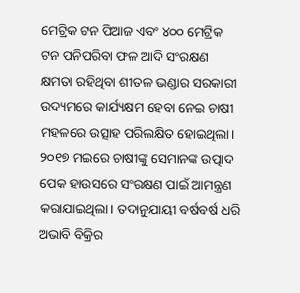ମେଟ୍ରିକ ଟନ ପିଆଜ ଏବଂ ୪୦୦ ମେଟ୍ରିକ ଟନ ପନିପରିବା ଫଳ ଆଦି ସଂରକ୍ଷଣ କ୍ଷମତା ରହିଥିବା ଶୀତଳ ଭଣ୍ଡାର ସରକାରୀ ଉଦ୍ୟମରେ କାର୍ଯ୍ୟକ୍ଷମ ହେବା ନେଇ ଚାଷୀ ମହଳରେ ଉତ୍ସାହ ପରିଲକ୍ଷିତ ହୋଇଥିଲା। ୨୦୧୭ ମଇରେ ଚାଷୀଙ୍କୁ ସେମାନଙ୍କ ଉତ୍ପାଦ ପେକ ହାଉସରେ ସଂରକ୍ଷଣ ପାଇଁ ଆମନ୍ତ୍ରଣ କରାଯାଇଥିଲା। ତଦାନୁଯାୟୀ ବର୍ଷବର୍ଷ ଧରି ଅଭାବି ବିକ୍ରିର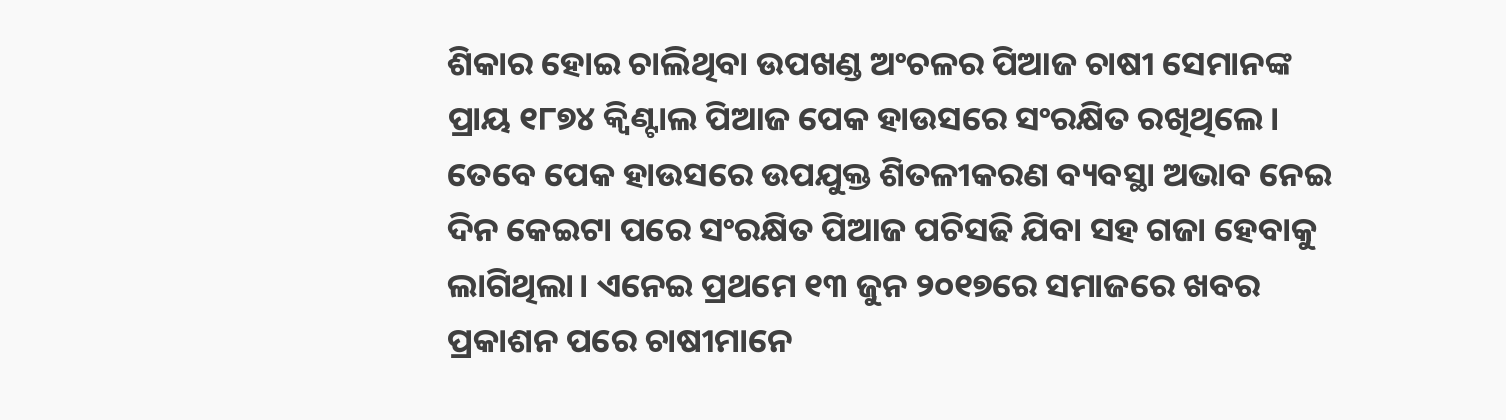ଶିକାର ହୋଇ ଚାଲିଥିବା ଉପଖଣ୍ଡ ଅଂଚଳର ପିଆଜ ଚାଷୀ ସେମାନଙ୍କ ପ୍ରାୟ ୧୮୭୪ କ୍ୱିଣ୍ଟାଲ ପିଆଜ ପେକ ହାଉସରେ ସଂରକ୍ଷିତ ରଖିଥିଲେ। ତେବେ ପେକ ହାଉସରେ ଉପଯୁକ୍ତ ଶିତଳୀକରଣ ବ୍ୟବସ୍ଥା ଅଭାବ ନେଇ ଦିନ କେଇଟା ପରେ ସଂରକ୍ଷିତ ପିଆଜ ପଚିସଢି ଯିବା ସହ ଗଜା ହେବାକୁ ଲାଗିଥିଲା। ଏନେଇ ପ୍ରଥମେ ୧୩ ଜୁନ ୨୦୧୭ରେ ସମାଜରେ ଖବର ପ୍ରକାଶନ ପରେ ଚାଷୀମାନେ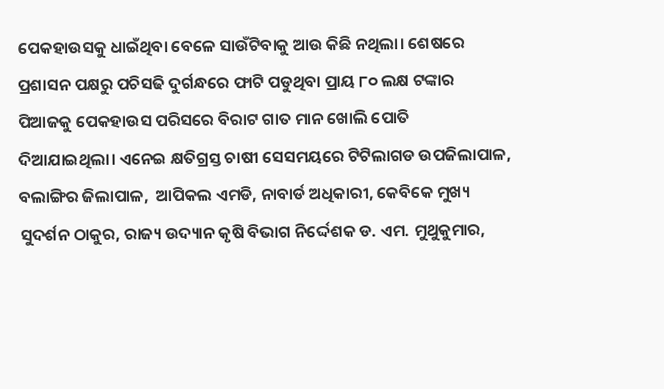ପେକହାଉସକୁ ଧାଇଁଥିବା ବେଳେ ସାଉଁଟିବାକୁ ଆଉ କିଛି ନଥିଲା। ଶେଷରେ ପ୍ରଶାସନ ପକ୍ଷରୁ ପଚିସଢି ଦୁର୍ଗନ୍ଧରେ ଫାଟି ପଡୁଥିବା ପ୍ରାୟ ୮୦ ଲକ୍ଷ ଟଙ୍କାର ପିଆଜକୁ ପେକହାଉସ ପରିସରେ ବିରାଟ ଗାତ ମାନ ଖୋଲି ପୋତି ଦିଆଯାଇଥିଲା। ଏନେଇ କ୍ଷତିଗ୍ରସ୍ତ ଚାଷୀ ସେସମୟରେ ଟିଟିଲାଗଡ ଉପଜିଲାପାଳ, ବଲାଙ୍ଗିର ଜିଲାପାଳ,  ଆପିକଲ ଏମଡି, ନାବାର୍ଡ ଅଧିକାରୀ, କେବିକେ ମୁଖ୍ୟ ସୁଦର୍ଶନ ଠାକୁର, ରାଜ୍ୟ ଉଦ୍ୟାନ କୃଷି ବିଭାଗ ନିର୍ଦ୍ଦେଶକ ଡ. ଏମ. ମୁଥୁକୁମାର,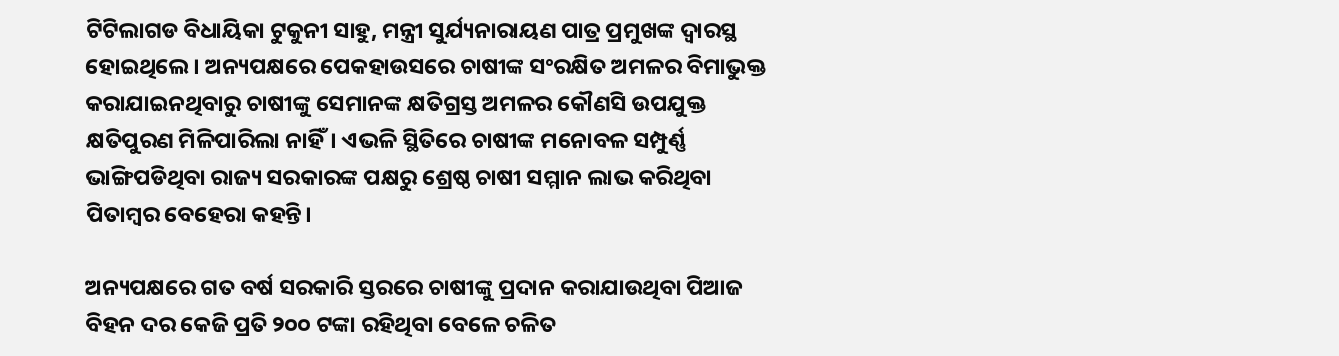ଟିଟିଲାଗଡ ବିଧାୟିକା ଟୁକୁନୀ ସାହୁ, ମନ୍ତ୍ରୀ ସୁର୍ଯ୍ୟନାରାୟଣ ପାତ୍ର ପ୍ରମୁଖଙ୍କ ଦ୍ୱାରସ୍ଥ ହୋଇଥିଲେ। ଅନ୍ୟପକ୍ଷରେ ପେକହାଉସରେ ଚାଷୀଙ୍କ ସଂରକ୍ଷିତ ଅମଳର ବିମାଭୁକ୍ତ କରାଯାଇନଥିବାରୁ ଚାଷୀଙ୍କୁ ସେମାନଙ୍କ କ୍ଷତିଗ୍ରସ୍ତ ଅମଳର କୌଣସି ଉପଯୁକ୍ତ କ୍ଷତିପୁରଣ ମିଳିପାରିଲା ନାହିଁ। ଏଭଳି ସ୍ଥିତିରେ ଚାଷୀଙ୍କ ମନୋବଳ ସମ୍ପୁର୍ଣ୍ଣ ଭାଙ୍ଗିପଡିଥିବା ରାଜ୍ୟ ସରକାରଙ୍କ ପକ୍ଷରୁ ଶ୍ରେଷ୍ଠ ଚାଷୀ ସମ୍ମାନ ଲାଭ କରିଥିବା ପିତାମ୍ବର ବେହେରା କହନ୍ତି।

ଅନ୍ୟପକ୍ଷରେ ଗତ ବର୍ଷ ସରକାରି ସ୍ତରରେ ଚାଷୀଙ୍କୁ ପ୍ରଦାନ କରାଯାଉଥିବା ପିଆଜ ବିହନ ଦର କେଜି ପ୍ରତି ୨୦୦ ଟଙ୍କା ରହିଥିବା ବେଳେ ଚଳିତ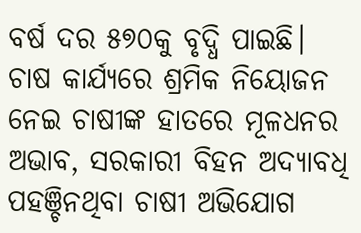ବର୍ଷ ଦର ୫୭୦କୁ ବୃଦ୍ଧି ପାଇଛି। ଚାଷ କାର୍ଯ୍ୟରେ ଶ୍ରମିକ ନିୟୋଜନ ନେଇ ଚାଷୀଙ୍କ ହାତରେ ମୂଳଧନର ଅଭାବ, ସରକାରୀ ବିହନ ଅଦ୍ୟାବଧି ପହଞ୍ଚିନଥିବା ଚାଷୀ ଅଭିଯୋଗ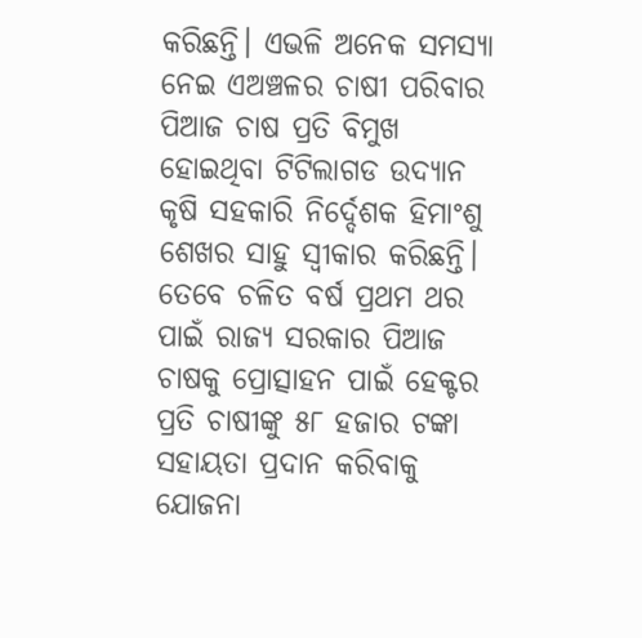କରିଛନ୍ତି। ଏଭଳି ଅନେକ ସମସ୍ୟା ନେଇ ଏଅଞ୍ଚଳର ଚାଷୀ ପରିବାର ପିଆଜ ଚାଷ ପ୍ରତି ବିମୁଖ ହୋଇଥିବା ଟିଟିଲାଗଡ ଉଦ୍ୟାନ କୃଷି ସହକାରି ନିର୍ଦ୍ଦେଶକ ହିମାଂଶୁ ଶେଖର ସାହୁ ସ୍ୱୀକାର କରିଛନ୍ତି। ତେବେ ଚଳିତ ବର୍ଷ ପ୍ରଥମ ଥର ପାଇଁ ରାଜ୍ୟ ସରକାର ପିଆଜ ଚାଷକୁ ପ୍ରୋତ୍ସାହନ ପାଇଁ ହେକ୍ଟର ପ୍ରତି ଚାଷୀଙ୍କୁ ୫୮ ହଜାର ଟଙ୍କା ସହାୟତା ପ୍ରଦାନ କରିବାକୁ ଯୋଜନା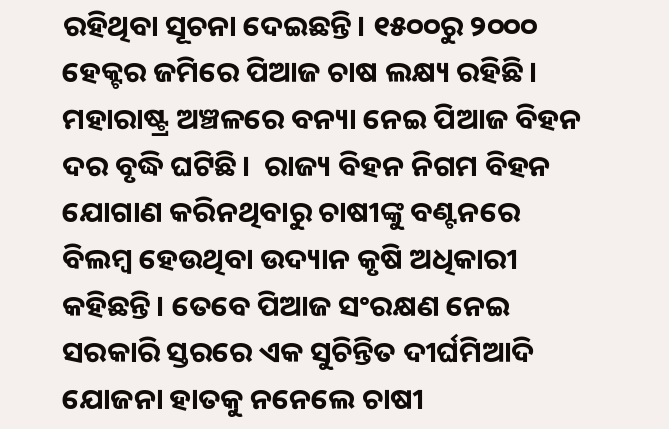ରହିଥିବା ସୂଚନା ଦେଇଛନ୍ତି। ୧୫୦୦ରୁ ୨୦୦୦ ହେକ୍ଟର ଜମିରେ ପିଆଜ ଚାଷ ଲକ୍ଷ୍ୟ ରହିଛି। ମହାରାଷ୍ଟ୍ର ଅଞ୍ଚଳରେ ବନ୍ୟା ନେଇ ପିଆଜ ବିହନ ଦର ବୃଦ୍ଧି ଘଟିଛି।  ରାଜ୍ୟ ବିହନ ନିଗମ ବିହନ ଯୋଗାଣ କରିନଥିବାରୁ ଚାଷୀଙ୍କୁ ବଣ୍ଟନରେ ବିଲମ୍ବ ହେଉଥିବା ଉଦ୍ୟାନ କୃଷି ଅଧିକାରୀ କହିଛନ୍ତି। ତେବେ ପିଆଜ ସଂରକ୍ଷଣ ନେଇ ସରକାରି ସ୍ତରରେ ଏକ ସୁଚିନ୍ତିତ ଦୀର୍ଘମିଆଦି ଯୋଜନା ହାତକୁ ନନେଲେ ଚାଷୀ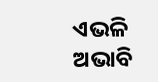ଏଭଳି ଅଭାବି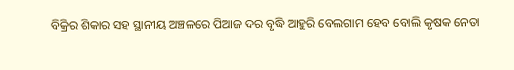ବିକ୍ରିର ଶିକାର ସହ ସ୍ଥାନୀୟ ଅଞ୍ଚଳରେ ପିଆଜ ଦର ବୃଦ୍ଧି ଆହୁରି ବେଲଗାମ ହେବ ବୋଲି କୃଷକ ନେତା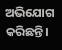ଅଭିଯୋଗ କରିଛନ୍ତି।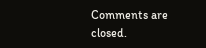Comments are closed.